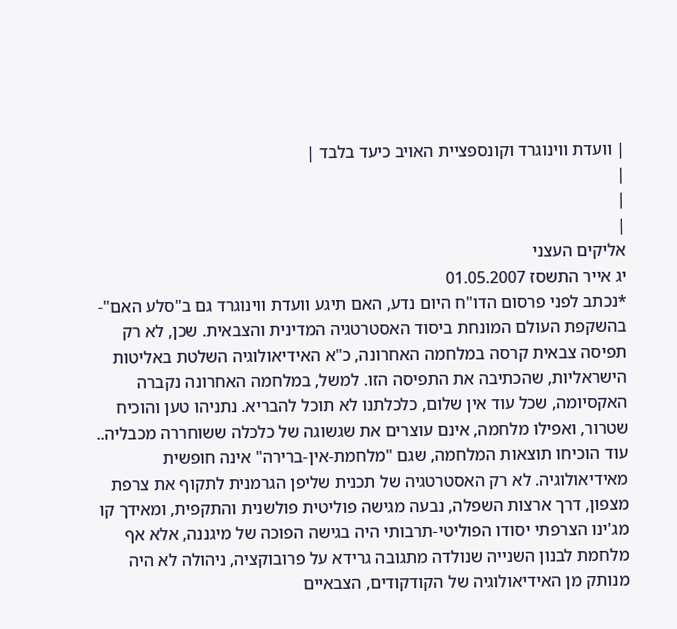| וועדת ווינוגרד וקונספציית האויב כיעד בלבד |
|
|
|
אליקים העצני
יג אייר התשסז 01.05.2007
*נכתב לפני פרסום הדו"ח היום נדע, האם תיגע וועדת ווינוגרד גם ב"סלע האם"- בהשקפת העולם המונחת ביסוד האסטרטגיה המדינית והצבאית. שכן, לא רק תפיסה צבאית קרסה במלחמה האחרונה, כ"א האידיאולוגיה השלטת באליטות הישראליות, שהכתיבה את התפיסה הזו. למשל, במלחמה האחרונה נקברה האקסיומה, שכל עוד אין שלום, כלכלתנו לא תוכל להבריא. נתניהו טען והוכיח שטרור, ואפילו מלחמה, אינם עוצרים את שגשוגה של כלכלה ששוחררה מכבליה.. עוד הוכיחו תוצאות המלחמה, שגם "מלחמת-אין-ברירה" אינה חופשית מאידיאולוגיה. לא רק האסטרטגיה של תכנית שליפן הגרמנית לתקוף את צרפת מצפון, דרך ארצות השפלה, נבעה מגישה פוליטית פולשנית והתקפית, ומאידך קו מג'ינו הצרפתי יסודו הפוליטי-תרבותי היה בגישה הפוכה של מיגננה, אלא אף מלחמת לבנון השנייה שנולדה מתגובה גרידא על פרובוקציה, ניהולה לא היה מנותק מן האידיאולוגיה של הקודקודים, הצבאיים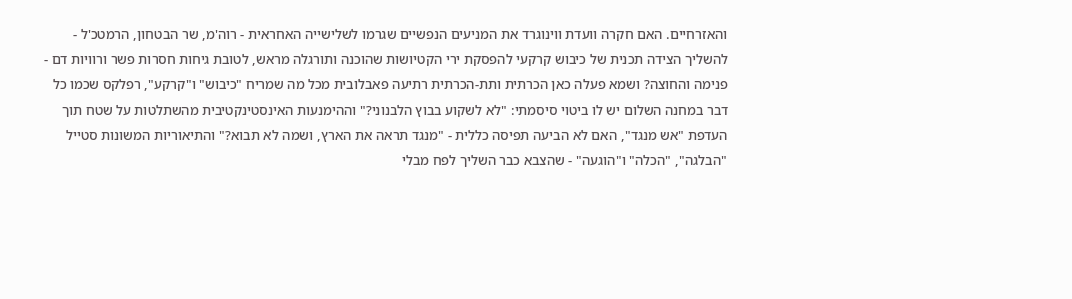והאזרחיים. האם חקרה וועדת ווינוגרד את המניעים הנפשיים שגרמו לשלישייה האחראית - רוה'מ, שר הבטחון, הרמטכ'ל - להשליך הצידה תכנית של כיבוש קרקעי להפסקת ירי הקטיושות שהוכנה ותורגלה מראש, לטובת גיחות חסרות פשר ורוויות דם - פנימה והחוצה? ושמא פעלה כאן הכרתית ותת-הכרתית רתיעה פאבלובית מכל מה שמריח "כיבוש" ו"קרקע", רפלקס שכמו כל דבר במחנה השלום יש לו ביטוי סיסמתי: "לא לשקוע בבוץ הלבנוני?" וההימנעות האינסטינקטיבית מהשתלטות על שטח תוך העדפת "אש מנגד", האם לא הביעה תפיסה כללית - "מנגד תראה את הארץ, ושמה לא תבוא?" והתיאוריות המשונות סטייל "הבלגה", "הכלה" ו"הוגעה" - שהצבא כבר השליך לפח מבלי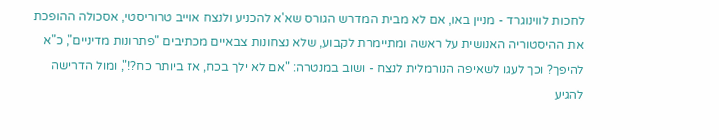לחכות לווינוגרד - מניין באו, אם לא מבית המדרש הגורס שא'א להכניע ולנצח אוייב טרוריסטי, אסכולה ההופכת את ההיסטוריה האנושית על ראשה ומתיימרת לקבוע, שלא נצחונות צבאיים מכתיבים "פתרונות מדיניים", כ"א להיפך? וכך לעגו לשאיפה הנורמלית לנצח - ושוב במנטרה: "אם לא ילך בכח, אז ביותר כח?!", ומול הדרישה להגיע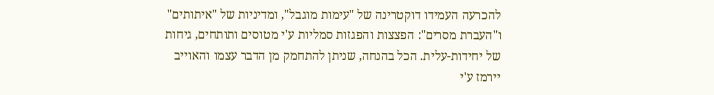להכרעה העמידו דוקטרינה של "עימות מוגבל", ומדיניות של "איתותים" ו"העברת מסרים": הפצצות והפגזות סמליות ע'י מטוסים ותותחים, גיחות של יחידות-עלית. הכל בהנחה, שניתן להתחמק מן הדבר עצמו והאוייב יירמז ע'י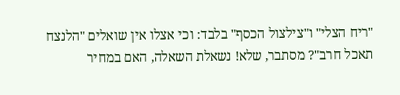"ריח הצלי" ו"צילצול הכסף" בלבד: וכי אצלו אין שואלים "הלנצח תאכל חרב"? מסתבר, שלא! נשאלת השאלה, האם במחיר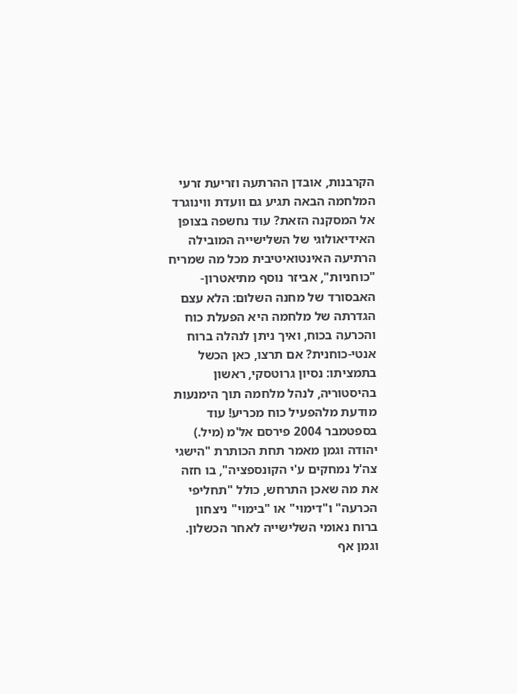הקרבנות, אובדן ההרתעה וזריעת זרעי המלחמה הבאה תגיע גם וועדת ווינוגרד אל המסקנה הזאת? עוד נחשפה בצופן האידיאולוגי של השלישייה המובילה הרתיעה האינטואיטיבית מכל מה שמריח "כוחניות", אביזר נוסף מתיאטרון-האבסורד של מחנה השלום: הלא עצם הגדרתה של מלחמה היא הפעלת כוח והכרעה בכוח, ואיך ניתן לנהלה ברוח אנטי-כוחנית? אם תרצו, כאן הכשל בתמציתו: נסיון גרוטסקי, ראשון בהיסטוריה, לנהל מלחמה תוך הימנעות מודעת מלהפעיל כוח מכריע! עוד בספטמבר 2004 פירסם אל'מ (מיל.) יהודה וגמן מאמר תחת הכותרת "הישגי צה'ל נמחקים ע'י הקונספציה", בו חזה את מה שאכן התרחש, כולל "תחליפי הכרעה" ו"דימוי" או "בימוי" ניצחון ברוח נאומי השלישייה לאחר הכשלון. וגמן אף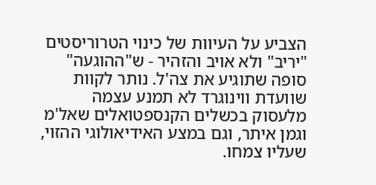הצביע על העיוות של כינוי הטרוריסטים "יריב" ולא אויב והזהיר - ש"ההוגעה" סופה שתוגיע את צה'ל. נותר לקוות שוועדת ווינוגרד לא תמנע עצמה מלעסוק בכשלים הקנספטואלים שאל'מ וגמן איתר, וגם במצע האידיאולוגי ההזוי, שעליו צמחו.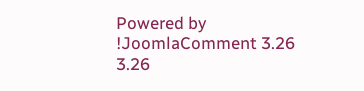Powered by !JoomlaComment 3.26
3.26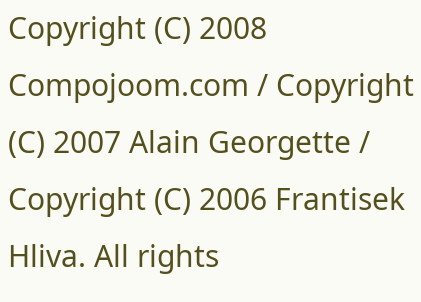Copyright (C) 2008 Compojoom.com / Copyright (C) 2007 Alain Georgette / Copyright (C) 2006 Frantisek Hliva. All rights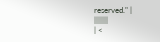reserved." |
|||||||
| <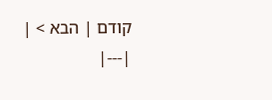קודם | הבא > |
|---|